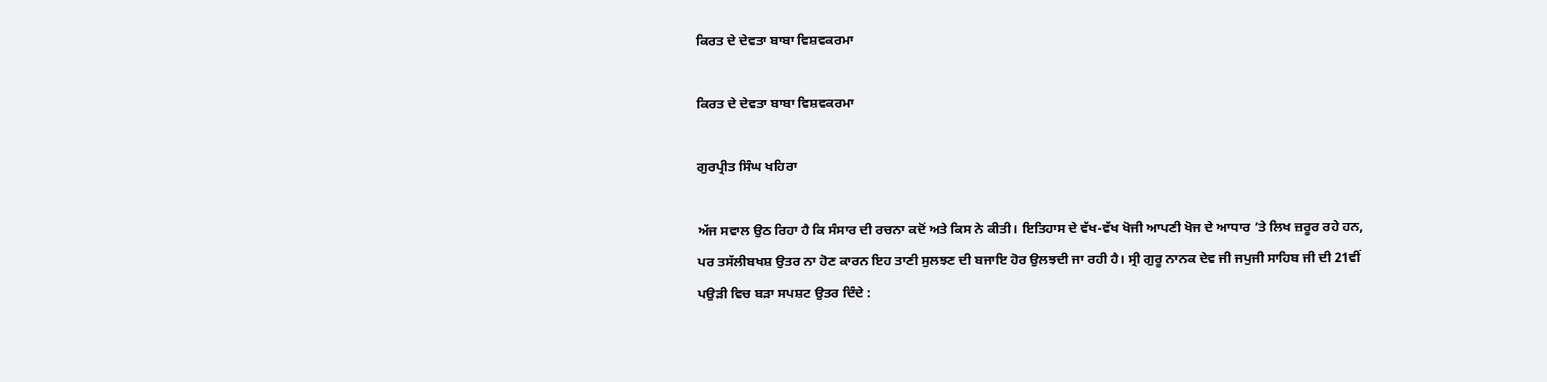ਕਿਰਤ ਦੇ ਦੇਵਤਾ ਬਾਬਾ ਵਿਸ਼ਵਕਰਮਾ

ਕਿਰਤ ਦੇ ਦੇਵਤਾ ਬਾਬਾ ਵਿਸ਼ਵਕਰਮਾ

ਗੁਰਪ੍ਰੀਤ ਸਿੰਘ ਖਹਿਰਾ

ਅੱਜ ਸਵਾਲ ਉਠ ਰਿਹਾ ਹੈ ਕਿ ਸੰਸਾਰ ਦੀ ਰਚਨਾ ਕਦੋਂ ਅਤੇ ਕਿਸ ਨੇ ਕੀਤੀ। ਇਤਿਹਾਸ ਦੇ ਵੱਖ-ਵੱਖ ਖੋਜੀ ਆਪਣੀ ਖੋਜ ਦੇ ਆਧਾਰ ’ਤੇ ਲਿਖ ਜ਼ਰੂਰ ਰਹੇ ਹਨ, ਪਰ ਤਸੱਲੀਬਖਸ਼ ਉਤਰ ਨਾ ਹੋਣ ਕਾਰਨ ਇਹ ਤਾਣੀ ਸੁਲਝਣ ਦੀ ਬਜਾਇ ਹੋਰ ਉਲਝਦੀ ਜਾ ਰਹੀ ਹੈ। ਸ੍ਰੀ ਗੁਰੂ ਨਾਨਕ ਦੇਵ ਜੀ ਜਪੁਜੀ ਸਾਹਿਬ ਜੀ ਦੀ 21ਵੀਂ ਪਉੜੀ ਵਿਚ ਬੜਾ ਸਪਸ਼ਟ ਉਤਰ ਦਿੰਦੇ :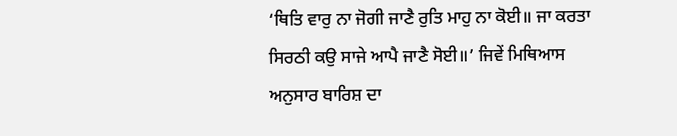‘ਥਿਤਿ ਵਾਰੁ ਨਾ ਜੋਗੀ ਜਾਣੈ ਰੁਤਿ ਮਾਹੁ ਨਾ ਕੋਈ॥ ਜਾ ਕਰਤਾ ਸਿਰਠੀ ਕਉ ਸਾਜੇ ਆਪੈ ਜਾਣੈ ਸੋਈ॥’ ਜਿਵੇਂ ਮਿਥਿਆਸ ਅਨੁਸਾਰ ਬਾਰਿਸ਼ ਦਾ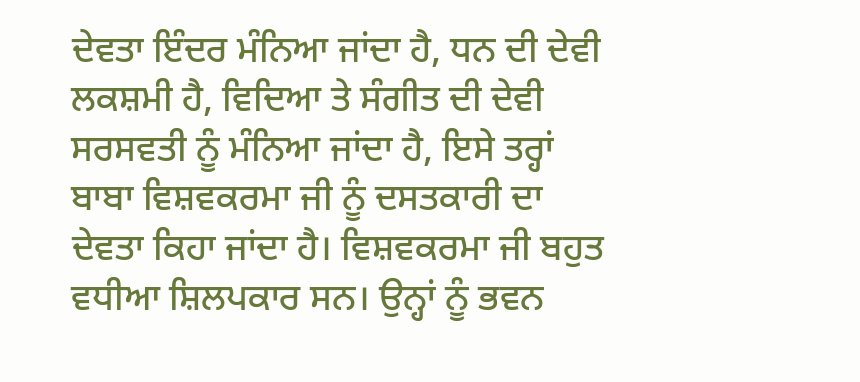ਦੇਵਤਾ ਇੰਦਰ ਮੰਨਿਆ ਜਾਂਦਾ ਹੈ, ਧਨ ਦੀ ਦੇਵੀ ਲਕਸ਼ਮੀ ਹੈ, ਵਿਦਿਆ ਤੇ ਸੰਗੀਤ ਦੀ ਦੇਵੀ ਸਰਸਵਤੀ ਨੂੰ ਮੰਨਿਆ ਜਾਂਦਾ ਹੈ, ਇਸੇ ਤਰ੍ਹਾਂ ਬਾਬਾ ਵਿਸ਼ਵਕਰਮਾ ਜੀ ਨੂੰ ਦਸਤਕਾਰੀ ਦਾ ਦੇਵਤਾ ਕਿਹਾ ਜਾਂਦਾ ਹੈ। ਵਿਸ਼ਵਕਰਮਾ ਜੀ ਬਹੁਤ ਵਧੀਆ ਸ਼ਿਲਪਕਾਰ ਸਨ। ਉਨ੍ਹਾਂ ਨੂੰ ਭਵਨ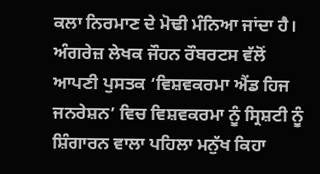ਕਲਾ ਨਿਰਮਾਣ ਦੇ ਮੋਢੀ ਮੰਨਿਆ ਜਾਂਦਾ ਹੈ। ਅੰਗਰੇਜ਼ ਲੇਖਕ ਜੌਹਨ ਰੌਬਰਟਸ ਵੱਲੋਂ ਆਪਣੀ ਪੁਸਤਕ ‘ਵਿਸ਼ਵਕਰਮਾ ਐਂਡ ਹਿਜ ਜਨਰੇਸ਼ਨ’ ਵਿਚ ਵਿਸ਼ਵਕਰਮਾ ਨੂੰ ਸ੍ਰਿਸ਼ਟੀ ਨੂੰ ਸ਼ਿੰਗਾਰਨ ਵਾਲਾ ਪਹਿਲਾ ਮਨੁੱਖ ਕਿਹਾ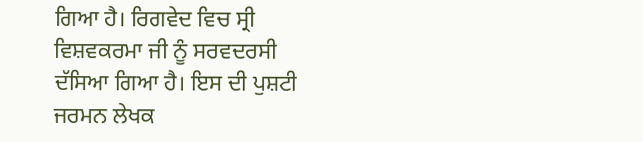ਗਿਆ ਹੈ। ਰਿਗਵੇਦ ਵਿਚ ਸ੍ਰੀ ਵਿਸ਼ਵਕਰਮਾ ਜੀ ਨੂੰ ਸਰਵਦਰਸੀ ਦੱਸਿਆ ਗਿਆ ਹੈ। ਇਸ ਦੀ ਪੁਸ਼ਟੀ ਜਰਮਨ ਲੇਖਕ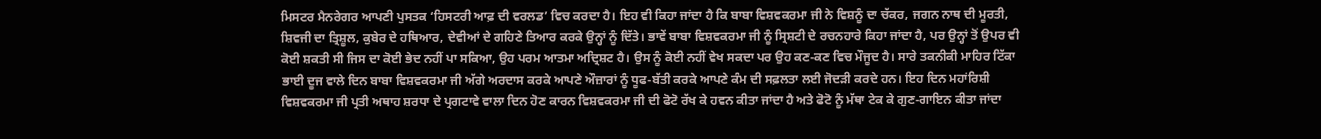ਮਿਸਟਰ ਮੈਨਰੇਗਰ ਆਪਣੀ ਪੁਸਤਕ ‘ਹਿਸਟਰੀ ਆਫ਼ ਦੀ ਵਰਲਡ’ ਵਿਚ ਕਰਦਾ ਹੈ। ਇਹ ਵੀ ਕਿਹਾ ਜਾਂਦਾ ਹੈ ਕਿ ਬਾਬਾ ਵਿਸ਼ਵਕਰਮਾ ਜੀ ਨੇ ਵਿਸ਼ਨੂੰ ਦਾ ਚੱਕਰ, ਜਗਨ ਨਾਥ ਦੀ ਮੂਰਤੀ, ਸ਼ਿਵਜੀ ਦਾ ਤ੍ਰਿਸ਼ੂਲ, ਕੁਬੇਰ ਦੇ ਹਥਿਆਰ, ਦੇਵੀਆਂ ਦੇ ਗਹਿਣੇ ਤਿਆਰ ਕਰਕੇ ਉਨ੍ਹਾਂ ਨੂੰ ਦਿੱਤੇ। ਭਾਵੇਂ ਬਾਬਾ ਵਿਸ਼ਵਕਰਮਾ ਜੀ ਨੂੰ ਸ੍ਰਿਸ਼ਟੀ ਦੇ ਰਚਨਹਾਰੇ ਕਿਹਾ ਜਾਂਦਾ ਹੈ, ਪਰ ਉਨ੍ਹਾਂ ਤੋਂ ਉਪਰ ਵੀ ਕੋਈ ਸ਼ਕਤੀ ਸੀ ਜਿਸ ਦਾ ਕੋਈ ਭੇਦ ਨਹੀਂ ਪਾ ਸਕਿਆ, ਉਹ ਪਰਮ ਆਤਮਾ ਅਦ੍ਰਿਸ਼ਟ ਹੈ। ਉਸ ਨੂੰ ਕੋਈ ਨਹੀਂ ਵੇਖ ਸਕਦਾ ਪਰ ਉਹ ਕਣ-ਕਣ ਵਿਚ ਮੌਜੂਦ ਹੈ। ਸਾਰੇ ਤਕਨੀਕੀ ਮਾਹਿਰ ਟਿੱਕਾ ਭਾਈ ਦੂਜ ਵਾਲੇ ਦਿਨ ਬਾਬਾ ਵਿਸ਼ਵਕਰਮਾ ਜੀ ਅੱਗੇ ਅਰਦਾਸ ਕਰਕੇ ਆਪਣੇ ਔਜ਼ਾਰਾਂ ਨੂੰ ਧੂਫ-ਬੱਤੀ ਕਰਕੇ ਆਪਣੇ ਕੰਮ ਦੀ ਸਫ਼ਲਤਾ ਲਈ ਜੋਦੜੀ ਕਰਦੇ ਹਨ। ਇਹ ਦਿਨ ਮਹਾਂਰਿਸ਼ੀ ਵਿਸ਼ਵਕਰਮਾ ਜੀ ਪ੍ਰਤੀ ਅਥਾਹ ਸ਼ਰਧਾ ਦੇ ਪ੍ਰਗਟਾਵੇ ਵਾਲਾ ਦਿਨ ਹੋਣ ਕਾਰਨ ਵਿਸ਼ਵਕਰਮਾ ਜੀ ਦੀ ਫੋਟੋ ਰੱਖ ਕੇ ਹਵਨ ਕੀਤਾ ਜਾਂਦਾ ਹੈ ਅਤੇ ਫੋਟੋ ਨੂੰ ਮੱਥਾ ਟੇਕ ਕੇ ਗੁਣ-ਗਾਇਨ ਕੀਤਾ ਜਾਂਦਾ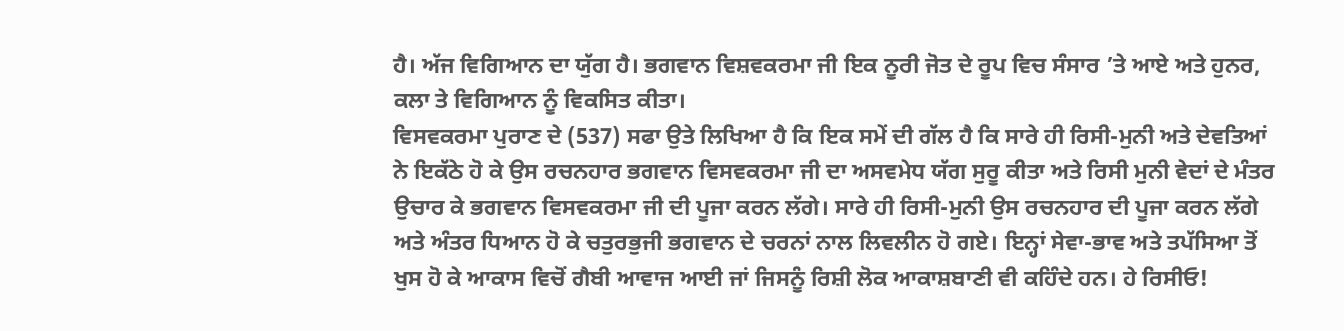ਹੈ। ਅੱਜ ਵਿਗਿਆਨ ਦਾ ਯੁੱਗ ਹੈ। ਭਗਵਾਨ ਵਿਸ਼ਵਕਰਮਾ ਜੀ ਇਕ ਨੂਰੀ ਜੋਤ ਦੇ ਰੂਪ ਵਿਚ ਸੰਸਾਰ ’ਤੇ ਆਏ ਅਤੇ ਹੁਨਰ, ਕਲਾ ਤੇ ਵਿਗਿਆਨ ਨੂੰ ਵਿਕਸਿਤ ਕੀਤਾ।
ਵਿਸਵਕਰਮਾ ਪੁਰਾਣ ਦੇ (537) ਸਫਾ ਉਤੇ ਲਿਖਿਆ ਹੈ ਕਿ ਇਕ ਸਮੇਂ ਦੀ ਗੱਲ ਹੈ ਕਿ ਸਾਰੇ ਹੀ ਰਿਸੀ-ਮੁਨੀ ਅਤੇ ਦੇਵਤਿਆਂ ਨੇ ਇਕੱਠੇ ਹੋ ਕੇ ਉਸ ਰਚਨਹਾਰ ਭਗਵਾਨ ਵਿਸਵਕਰਮਾ ਜੀ ਦਾ ਅਸਵਮੇਧ ਯੱਗ ਸੁਰੂ ਕੀਤਾ ਅਤੇ ਰਿਸੀ ਮੁਨੀ ਵੇਦਾਂ ਦੇ ਮੰਤਰ ਉਚਾਰ ਕੇ ਭਗਵਾਨ ਵਿਸਵਕਰਮਾ ਜੀ ਦੀ ਪੂਜਾ ਕਰਨ ਲੱਗੇ। ਸਾਰੇ ਹੀ ਰਿਸੀ-ਮੁਨੀ ਉਸ ਰਚਨਹਾਰ ਦੀ ਪੂਜਾ ਕਰਨ ਲੱਗੇ ਅਤੇ ਅੰਤਰ ਧਿਆਨ ਹੋ ਕੇ ਚਤੁਰਭੁਜੀ ਭਗਵਾਨ ਦੇ ਚਰਨਾਂ ਨਾਲ ਲਿਵਲੀਨ ਹੋ ਗਏ। ਇਨ੍ਹਾਂ ਸੇਵਾ-ਭਾਵ ਅਤੇ ਤਪੱਸਿਆ ਤੋਂ ਖੁਸ ਹੋ ਕੇ ਆਕਾਸ ਵਿਚੋਂ ਗੈਬੀ ਆਵਾਜ ਆਈ ਜਾਂ ਜਿਸਨੂੰ ਰਿਸ਼ੀ ਲੋਕ ਆਕਾਸ਼ਬਾਣੀ ਵੀ ਕਹਿੰਦੇ ਹਨ। ਹੇ ਰਿਸੀਓ!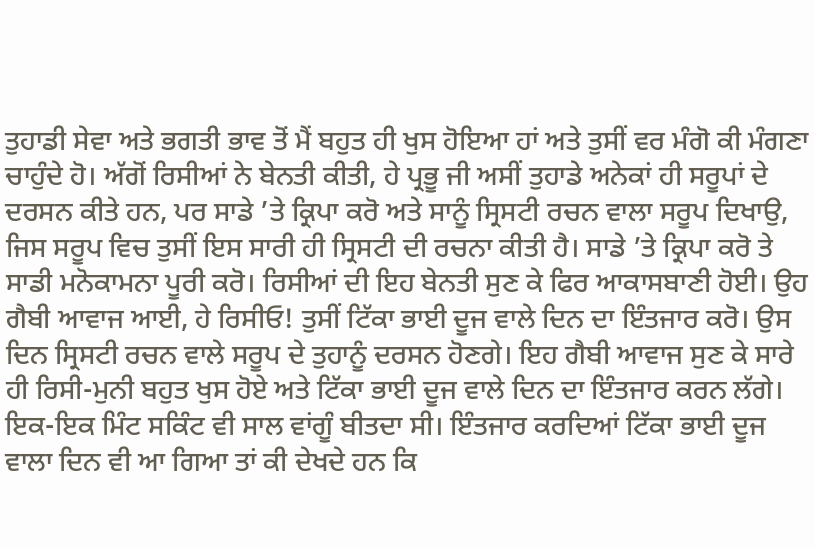ਤੁਹਾਡੀ ਸੇਵਾ ਅਤੇ ਭਗਤੀ ਭਾਵ ਤੋਂ ਮੈਂ ਬਹੁਤ ਹੀ ਖੁਸ ਹੋਇਆ ਹਾਂ ਅਤੇ ਤੁਸੀਂ ਵਰ ਮੰਗੋ ਕੀ ਮੰਗਣਾ ਚਾਹੁੰਦੇ ਹੋ। ਅੱਗੋਂ ਰਿਸੀਆਂ ਨੇ ਬੇਨਤੀ ਕੀਤੀ, ਹੇ ਪ੍ਰਭੂ ਜੀ ਅਸੀਂ ਤੁਹਾਡੇ ਅਨੇਕਾਂ ਹੀ ਸਰੂਪਾਂ ਦੇ ਦਰਸਨ ਕੀਤੇ ਹਨ, ਪਰ ਸਾਡੇ ’ਤੇ ਕ੍ਰਿਪਾ ਕਰੋ ਅਤੇ ਸਾਨੂੰ ਸ੍ਰਿਸਟੀ ਰਚਨ ਵਾਲਾ ਸਰੂਪ ਦਿਖਾਉ, ਜਿਸ ਸਰੂਪ ਵਿਚ ਤੁਸੀਂ ਇਸ ਸਾਰੀ ਹੀ ਸ੍ਰਿਸਟੀ ਦੀ ਰਚਨਾ ਕੀਤੀ ਹੈ। ਸਾਡੇ ’ਤੇ ਕ੍ਰਿਪਾ ਕਰੋ ਤੇ ਸਾਡੀ ਮਨੋਕਾਮਨਾ ਪੂਰੀ ਕਰੋ। ਰਿਸੀਆਂ ਦੀ ਇਹ ਬੇਨਤੀ ਸੁਣ ਕੇ ਫਿਰ ਆਕਾਸਬਾਣੀ ਹੋਈ। ਉਹ ਗੈਬੀ ਆਵਾਜ ਆਈ, ਹੇ ਰਿਸੀਓ! ਤੁਸੀਂ ਟਿੱਕਾ ਭਾਈ ਦੂਜ ਵਾਲੇ ਦਿਨ ਦਾ ਇੰਤਜਾਰ ਕਰੋ। ਉਸ ਦਿਨ ਸ੍ਰਿਸਟੀ ਰਚਨ ਵਾਲੇ ਸਰੂਪ ਦੇ ਤੁਹਾਨੂੰ ਦਰਸਨ ਹੋਣਗੇ। ਇਹ ਗੈਬੀ ਆਵਾਜ ਸੁਣ ਕੇ ਸਾਰੇ ਹੀ ਰਿਸੀ-ਮੁਨੀ ਬਹੁਤ ਖੁਸ ਹੋਏ ਅਤੇ ਟਿੱਕਾ ਭਾਈ ਦੂਜ ਵਾਲੇ ਦਿਨ ਦਾ ਇੰਤਜਾਰ ਕਰਨ ਲੱਗੇ। ਇਕ-ਇਕ ਮਿੰਟ ਸਕਿੰਟ ਵੀ ਸਾਲ ਵਾਂਗੂੰ ਬੀਤਦਾ ਸੀ। ਇੰਤਜਾਰ ਕਰਦਿਆਂ ਟਿੱਕਾ ਭਾਈ ਦੂਜ ਵਾਲਾ ਦਿਨ ਵੀ ਆ ਗਿਆ ਤਾਂ ਕੀ ਦੇਖਦੇ ਹਨ ਕਿ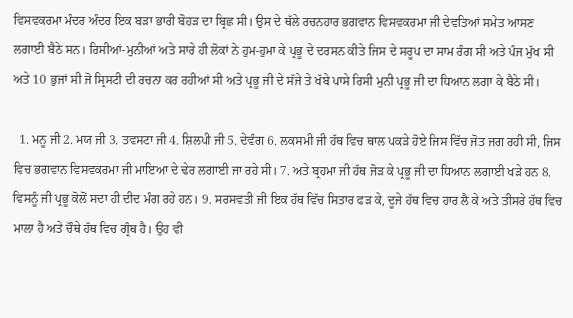ਵਿਸਵਕਰਮਾ ਮੰਦਰ ਅੰਦਰ ਇਕ ਬੜਾ ਭਾਰੀ ਬੋਹੜ ਦਾ ਬ੍ਰਿਛ ਸੀ। ਉਸ ਦੇ ਥੱਲੇ ਰਚਨਹਾਰ ਭਗਵਾਨ ਵਿਸਵਕਰਮਾ ਜੀ ਦੇਵਤਿਆਂ ਸਮੇਤ ਆਸਣ ਲਗਾਈ ਬੈਠੇ ਸਨ। ਰਿਸੀਆਂ-ਮੁਨੀਆਂ ਅਤੇ ਸਾਰੇ ਹੀ ਲੋਕਾਂ ਨੇ ਹੁਮ-ਹੁਮਾ ਕੇ ਪ੍ਰਭੂ ਦੇ ਦਰਸਨ ਕੀਤੇ ਜਿਸ ਦੇ ਸਰੂਪ ਦਾ ਸਾਮ ਰੰਗ ਸੀ ਅਤੇ ਪੰਜ ਮੁੱਖ ਸੀ ਅਤੇ 10 ਭੁਜਾਂ ਸੀ ਜੋ ਸ੍ਰਿਸਟੀ ਦੀ ਰਚਨਾ ਕਰ ਰਹੀਆਂ ਸੀ ਅਤੇ ਪ੍ਰਭੂ ਜੀ ਦੇ ਸੱਜੇ ਤੇ ਖੱਬੇ ਪਾਸੇ ਰਿਸੀ ਮੁਨੀ ਪ੍ਰਭੂ ਜੀ ਦਾ ਧਿਆਨ ਲਗਾ ਕੇ ਬੈਠੇ ਸੀ।

  1. ਮਨੂ ਜੀ 2. ਮਯ ਜੀ 3. ਤਵਸਟਾ ਜੀ 4. ਸ਼ਿਲਪੀ ਜੀ 5. ਦੇਵੰਗ 6. ਲਕਸਮੀ ਜੀ ਹੱਥ ਵਿਚ ਥਾਲ ਪਕੜੇ ਹੋਏ ਜਿਸ ਵਿੱਚ ਜੋਤ ਜਗ ਰਹੀ ਸੀ, ਜਿਸ ਵਿਚ ਭਗਵਾਨ ਵਿਸਵਕਰਮਾ ਜੀ ਮਾਇਆ ਦੇ ਢੇਰ ਲਗਾਈ ਜਾ ਰਹੇ ਸੀ। 7. ਅਤੇ ਬ੍ਰਹਮਾ ਜੀ ਹੱਥ ਜੋੜ ਕੇ ਪ੍ਰਭੂ ਜੀ ਦਾ ਧਿਆਨ ਲਗਾਈ ਖੜੇ ਹਨ 8. ਵਿਸਨੂੰ ਜੀ ਪ੍ਰਭੂ ਕੋਲੋਂ ਸਦਾ ਹੀ ਦੀਦ ਮੰਗ ਰਹੇ ਹਨ। 9. ਸਰਸਵਤੀ ਜੀ ਇਕ ਹੱਥ ਵਿੱਚ ਸਿਤਾਰ ਫੜ ਕੇ, ਦੂਜੇ ਹੱਥ ਵਿਚ ਹਾਰ ਲੈ ਕੇ ਅਤੇ ਤੀਸਰੇ ਹੱਥ ਵਿਚ ਮਾਲਾ ਹੈ ਅਤੇ ਚੌਥੇ ਹੱਥ ਵਿਚ ਗ੍ਰੰਥ ਹੈ। ਉਹ ਵੀ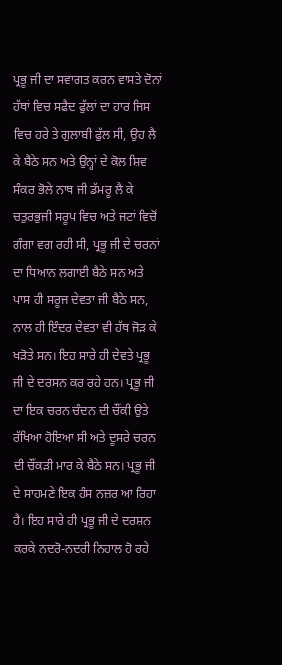ਪ੍ਰਭੂ ਜੀ ਦਾ ਸਵਾਗਤ ਕਰਨ ਵਾਸਤੇ ਦੋਨਾਂ ਹੱਥਾਂ ਵਿਚ ਸਫੈਦ ਫੁੱਲਾਂ ਦਾ ਹਾਰ ਜਿਸ ਵਿਚ ਹਰੇ ਤੇ ਗੁਲਾਬੀ ਫੁੱਲ ਸੀ, ਉਹ ਲੈ ਕੇ ਬੈਠੇ ਸਨ ਅਤੇ ਉਨ੍ਹਾਂ ਦੇ ਕੋਲ ਸ਼ਿਵ ਸੰਕਰ ਭੋਲੇ ਨਾਥ ਜੀ ਡੱਮਰੂ ਲੈ ਕੇ ਚਤੁਰਭੁਜੀ ਸਰੂਪ ਵਿਚ ਅਤੇ ਜਟਾਂ ਵਿਚੋਂ ਗੰਗਾ ਵਗ ਰਹੀ ਸੀ, ਪ੍ਰਭੂ ਜੀ ਦੇ ਚਰਨਾਂ ਦਾ ਧਿਆਨ ਲਗਾਈ ਬੈਠੇ ਸਨ ਅਤੇ ਪਾਸ ਹੀ ਸਰੂਜ ਦੇਵਤਾ ਜੀ ਬੈਠੇ ਸਨ, ਨਾਲ ਹੀ ਇੰਦਰ ਦੇਵਤਾ ਵੀ ਹੱਥ ਜੋੜ ਕੇ ਖੜੋਤੇ ਸਨ। ਇਹ ਸਾਰੇ ਹੀ ਦੇਵਤੇ ਪ੍ਰਭੂ ਜੀ ਦੇ ਦਰਸਨ ਕਰ ਰਹੇ ਹਨ। ਪ੍ਰਭੂ ਜੀ ਦਾ ਇਕ ਚਰਨ ਚੰਦਨ ਦੀ ਚੌਂਕੀ ਉਤੇ ਰੱਖਿਆ ਹੋਇਆ ਸੀ ਅਤੇ ਦੂਸਰੇ ਚਰਨ ਦੀ ਚੌਂਕੜੀ ਮਾਰ ਕੇ ਬੈਠੇ ਸਨ। ਪ੍ਰਭੂ ਜੀ ਦੇ ਸਾਹਮਣੇ ਇਕ ਹੰਸ ਨਜ਼ਰ ਆ ਰਿਹਾ ਹੈ। ਇਹ ਸਾਰੇ ਹੀ ਪ੍ਰਭੂ ਜੀ ਦੇ ਦਰਸ਼ਨ ਕਰਕੇ ਨਦਰੋ-ਨਦਰੀ ਨਿਹਾਲ ਹੋ ਰਹੇ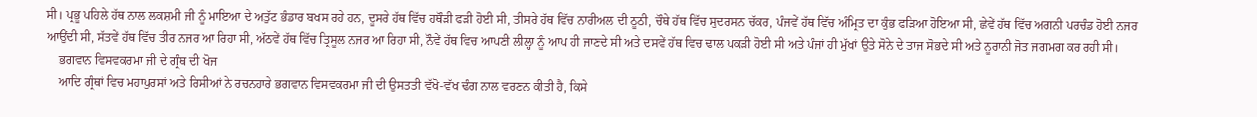ਸੀ। ਪ੍ਰਭੂ ਪਹਿਲੇ ਹੱਥ ਨਾਲ ਲਕਸ਼ਮੀ ਜੀ ਨੂੰ ਮਾਇਆ ਦੇ ਅਤੁੱਟ ਭੰਡਾਰ ਬਖਸ ਰਹੇ ਹਨ, ਦੂਸਰੇ ਹੱਥ ਵਿੱਚ ਹਥੌੜੀ ਫੜੀ ਹੋਈ ਸੀ, ਤੀਸਰੇ ਹੱਥ ਵਿੱਚ ਨਾਰੀਅਲ ਦੀ ਠੂਠੀ, ਚੌਥੇ ਹੱਥ ਵਿੱਚ ਸੁਦਰਸਨ ਚੱਕਰ, ਪੰਜਵੇਂ ਹੱਥ ਵਿੱਚ ਅੰਮ੍ਰਿਤ ਦਾ ਕੁੰਭ ਫੜਿਆ ਹੋਇਆ ਸੀ, ਛੇਵੇਂ ਹੱਥ ਵਿੱਚ ਅਗਨੀ ਪਰਚੰਡ ਹੋਈ ਨਜਰ ਆਉਂਦੀ ਸੀ, ਸੱਤਵੇਂ ਹੱਥ ਵਿੱਚ ਤੀਰ ਨਜਰ ਆ ਰਿਹਾ ਸੀ, ਅੱਠਵੇਂ ਹੱਥ ਵਿੱਚ ਤ੍ਰਿਸੂਲ ਨਜਰ ਆ ਰਿਹਾ ਸੀ, ਨੌਵੇਂ ਹੱਥ ਵਿਚ ਆਪਣੀ ਲੀਲ੍ਹਾ ਨੂੰ ਆਪ ਹੀ ਜਾਣਦੇ ਸੀ ਅਤੇ ਦਸਵੇਂ ਹੱਥ ਵਿਚ ਢਾਲ ਪਕੜੀ ਹੋਈ ਸੀ ਅਤੇ ਪੰਜਾਂ ਹੀ ਮੁੱਖਾਂ ਉਤੇ ਸੋਨੇ ਦੇ ਤਾਜ ਸੋਭਦੇ ਸੀ ਅਤੇ ਨੂਰਾਨੀ ਜੋਤ ਜਗਮਗ ਕਰ ਰਹੀ ਸੀ।
    ਭਗਵਾਨ ਵਿਸਵਕਰਮਾ ਜੀ ਦੇ ਗ੍ਰੰਥ ਦੀ ਖੋਜ
    ਆਦਿ ਗ੍ਰੰਥਾਂ ਵਿਚ ਮਹਾਪੁਰਸਾਂ ਅਤੇ ਰਿਸੀਆਂ ਨੇ ਰਚਨਹਾਰੇ ਭਗਵਾਨ ਵਿਸਵਕਰਮਾ ਜੀ ਦੀ ਉਸਤਤੀ ਵੱਖੋ-ਵੱਖ ਢੰਗ ਨਾਲ ਵਰਣਨ ਕੀਤੀ ਹੈ, ਕਿਸੇ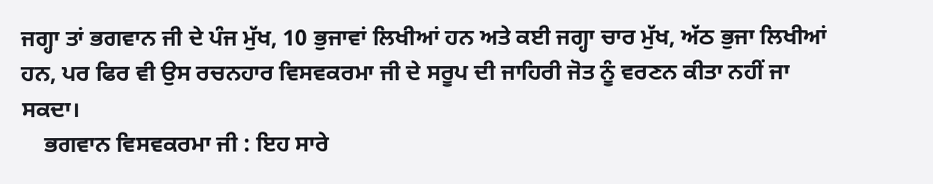ਜਗ੍ਹਾ ਤਾਂ ਭਗਵਾਨ ਜੀ ਦੇ ਪੰਜ ਮੁੱਖ, 10 ਭੁਜਾਵਾਂ ਲਿਖੀਆਂ ਹਨ ਅਤੇ ਕਈ ਜਗ੍ਹਾ ਚਾਰ ਮੁੱਖ, ਅੱਠ ਭੁਜਾ ਲਿਖੀਆਂ ਹਨ, ਪਰ ਫਿਰ ਵੀ ਉਸ ਰਚਨਹਾਰ ਵਿਸਵਕਰਮਾ ਜੀ ਦੇ ਸਰੂਪ ਦੀ ਜਾਹਿਰੀ ਜੋਤ ਨੂੰ ਵਰਣਨ ਕੀਤਾ ਨਹੀਂ ਜਾ ਸਕਦਾ।
    ਭਗਵਾਨ ਵਿਸਵਕਰਮਾ ਜੀ : ਇਹ ਸਾਰੇ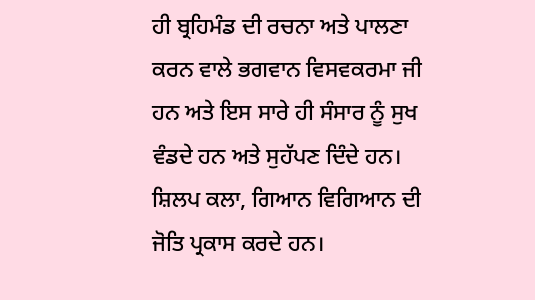ਹੀ ਬ੍ਰਹਿਮੰਡ ਦੀ ਰਚਨਾ ਅਤੇ ਪਾਲਣਾ ਕਰਨ ਵਾਲੇ ਭਗਵਾਨ ਵਿਸਵਕਰਮਾ ਜੀ ਹਨ ਅਤੇ ਇਸ ਸਾਰੇ ਹੀ ਸੰਸਾਰ ਨੂੰ ਸੁਖ ਵੰਡਦੇ ਹਨ ਅਤੇ ਸੁਹੱਪਣ ਦਿੰਦੇ ਹਨ। ਸ਼ਿਲਪ ਕਲਾ, ਗਿਆਨ ਵਿਗਿਆਨ ਦੀ ਜੋਤਿ ਪ੍ਰਕਾਸ ਕਰਦੇ ਹਨ।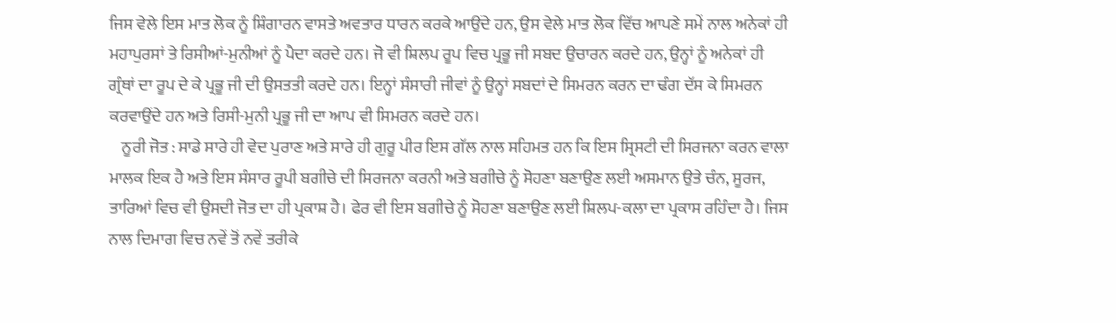ਜਿਸ ਵੇਲੇ ਇਸ ਮਾਤ ਲੋਕ ਨੂੰ ਸ਼ਿੰਗਾਰਨ ਵਾਸਤੇ ਅਵਤਾਰ ਧਾਰਨ ਕਰਕੇ ਆਉਂਦੇ ਹਨ, ਉਸ ਵੇਲੇ ਮਾਤ ਲੋਕ ਵਿੱਚ ਆਪਣੇ ਸਮੇਂ ਨਾਲ ਅਨੇਕਾਂ ਹੀ ਮਹਾਪੁਰਸਾਂ ਤੇ ਰਿਸੀਆਂ-ਮੁਨੀਆਂ ਨੂੰ ਪੈਦਾ ਕਰਦੇ ਹਨ। ਜੋ ਵੀ ਸ਼ਿਲਪ ਰੂਪ ਵਿਚ ਪ੍ਰਭੂ ਜੀ ਸਬਦ ਉਚਾਰਨ ਕਰਦੇ ਹਨ, ਉਨ੍ਹਾਂ ਨੂੰ ਅਨੇਕਾਂ ਹੀ ਗ੍ਰੰਥਾਂ ਦਾ ਰੂਪ ਦੇ ਕੇ ਪ੍ਰਭੂ ਜੀ ਦੀ ਉਸਤਤੀ ਕਰਦੇ ਹਨ। ਇਨ੍ਹਾਂ ਸੰਸਾਰੀ ਜੀਵਾਂ ਨੂੰ ਉਨ੍ਹਾਂ ਸਬਦਾਂ ਦੇ ਸਿਮਰਨ ਕਰਨ ਦਾ ਢੰਗ ਦੱਸ ਕੇ ਸਿਮਰਨ ਕਰਵਾਉਂਦੇ ਹਨ ਅਤੇ ਰਿਸੀ-ਮੁਨੀ ਪ੍ਰਭੂ ਜੀ ਦਾ ਆਪ ਵੀ ਸਿਮਰਨ ਕਰਦੇ ਹਨ।
    ਨੂਰੀ ਜੋਤ : ਸਾਡੇ ਸਾਰੇ ਹੀ ਵੇਦ ਪੁਰਾਣ ਅਤੇ ਸਾਰੇ ਹੀ ਗੁਰੂ ਪੀਰ ਇਸ ਗੱਲ ਨਾਲ ਸਹਿਮਤ ਹਨ ਕਿ ਇਸ ਸ੍ਰਿਸਟੀ ਦੀ ਸਿਰਜਨਾ ਕਰਨ ਵਾਲਾ ਮਾਲਕ ਇਕ ਹੈ ਅਤੇ ਇਸ ਸੰਸਾਰ ਰੂਪੀ ਬਗੀਚੇ ਦੀ ਸਿਰਜਨਾ ਕਰਨੀ ਅਤੇ ਬਗੀਚੇ ਨੂੰ ਸੋਹਣਾ ਬਣਾਉਣ ਲਈ ਅਸਮਾਨ ਉਤੇ ਚੰਨ, ਸੂਰਜ, ਤਾਰਿਆਂ ਵਿਚ ਵੀ ਉਸਦੀ ਜੋਤ ਦਾ ਹੀ ਪ੍ਰਕਾਸ਼ ਹੈ। ਫੇਰ ਵੀ ਇਸ ਬਗੀਚੇ ਨੂੰ ਸੋਹਣਾ ਬਣਾਉਣ ਲਈ ਸ਼ਿਲਪ-ਕਲਾ ਦਾ ਪ੍ਰਕਾਸ ਰਹਿੰਦਾ ਹੈ। ਜਿਸ ਨਾਲ ਦਿਮਾਗ ਵਿਚ ਨਵੇਂ ਤੋਂ ਨਵੇਂ ਤਰੀਕੇ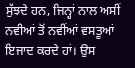ਸੁੱਝਦੇ ਹਨ, ਜਿਨ੍ਹਾਂ ਨਾਲ ਅਸੀਂ ਨਵੀਆਂ ਤੋਂ ਨਵੀਂਆਂ ਵਸਤੂਆਂ ਇਜਾਦ ਕਰਦੇ ਹਾਂ। ਉਸ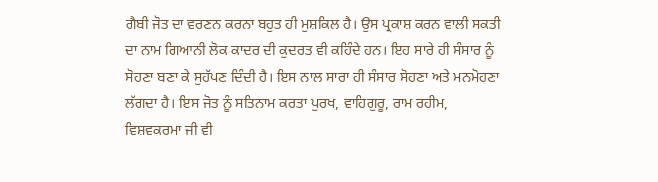ਗੈਬੀ ਜੋਤ ਦਾ ਵਰਣਨ ਕਰਨਾ ਬਹੁਤ ਹੀ ਮੁਸ਼ਕਿਲ ਹੈ। ਉਸ ਪ੍ਰਕਾਸ਼ ਕਰਨ ਵਾਲੀ ਸਕਤੀ ਦਾ ਨਾਮ ਗਿਆਨੀ ਲੋਕ ਕਾਦਰ ਦੀ ਕੁਦਰਤ ਵੀ ਕਹਿੰਦੇ ਹਨ। ਇਹ ਸਾਰੇ ਹੀ ਸੰਸਾਰ ਨੂੰ ਸੋਹਣਾ ਬਣਾ ਕੇ ਸੁਹੱਪਣ ਦਿੰਦੀ ਹੈ। ਇਸ ਨਾਲ ਸਾਰਾ ਹੀ ਸੰਸਾਰ ਸੋਹਣਾ ਅਤੇ ਮਨਮੋਹਣਾ ਲੱਗਦਾ ਹੈ। ਇਸ ਜੋਤ ਨੂੰ ਸਤਿਨਾਮ ਕਰਤਾ ਪੁਰਖ, ਵਾਹਿਗੁਰੂ, ਰਾਮ ਰਹੀਮ, ਵਿਸ਼ਵਕਰਮਾ ਜੀ ਵੀ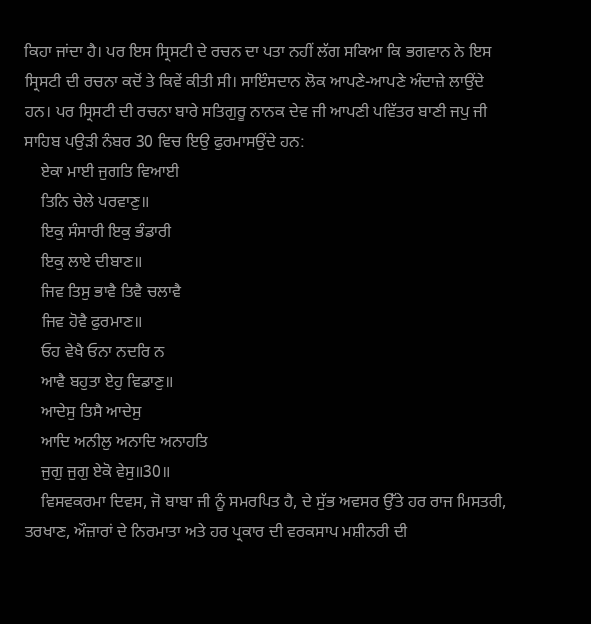ਕਿਹਾ ਜਾਂਦਾ ਹੈ। ਪਰ ਇਸ ਸ੍ਰਿਸਟੀ ਦੇ ਰਚਨ ਦਾ ਪਤਾ ਨਹੀਂ ਲੱਗ ਸਕਿਆ ਕਿ ਭਗਵਾਨ ਨੇ ਇਸ ਸ੍ਰਿਸਟੀ ਦੀ ਰਚਨਾ ਕਦੋਂ ਤੇ ਕਿਵੇਂ ਕੀਤੀ ਸੀ। ਸਾਇੰਸਦਾਨ ਲੋਕ ਆਪਣੇ-ਆਪਣੇ ਅੰਦਾਜ਼ੇ ਲਾਉਂਦੇ ਹਨ। ਪਰ ਸ੍ਰਿਸਟੀ ਦੀ ਰਚਨਾ ਬਾਰੇ ਸਤਿਗੁਰੂ ਨਾਨਕ ਦੇਵ ਜੀ ਆਪਣੀ ਪਵਿੱਤਰ ਬਾਣੀ ਜਪੁ ਜੀ ਸਾਹਿਬ ਪਉੜੀ ਨੰਬਰ 30 ਵਿਚ ਇਉ ਫੁਰਮਾਸਉਂਦੇ ਹਨ:
    ਏਕਾ ਮਾਈ ਜੁਗਤਿ ਵਿਆਈ
    ਤਿਨਿ ਚੇਲੇ ਪਰਵਾਣੁ॥
    ਇਕੁ ਸੰਸਾਰੀ ਇਕੁ ਭੰਡਾਰੀ
    ਇਕੁ ਲਾਏ ਦੀਬਾਣ॥
    ਜਿਵ ਤਿਸੁ ਭਾਵੈ ਤਿਵੈ ਚਲਾਵੈ
    ਜਿਵ ਹੋਵੈ ਫੁਰਮਾਣ॥
    ਓਹ ਵੇਖੈ ਓਨਾ ਨਦਰਿ ਨ
    ਆਵੈ ਬਹੁਤਾ ਏਹੁ ਵਿਡਾਣੁ॥
    ਆਦੇਸੁ ਤਿਸੈ ਆਦੇਸੁ
    ਆਦਿ ਅਨੀਲੁ ਅਨਾਦਿ ਅਨਾਹਤਿ
    ਜੁਗੁ ਜੁਗੁ ਏਕੋ ਵੇਸੁ॥30॥
    ਵਿਸਵਕਰਮਾ ਦਿਵਸ, ਜੋ ਬਾਬਾ ਜੀ ਨੂੰ ਸਮਰਪਿਤ ਹੈ, ਦੇ ਸੁੱਭ ਅਵਸਰ ਉੱਤੇ ਹਰ ਰਾਜ ਮਿਸਤਰੀ, ਤਰਖਾਣ, ਔਜ਼ਾਰਾਂ ਦੇ ਨਿਰਮਾਤਾ ਅਤੇ ਹਰ ਪ੍ਰਕਾਰ ਦੀ ਵਰਕਸਾਪ ਮਸ਼ੀਨਰੀ ਦੀ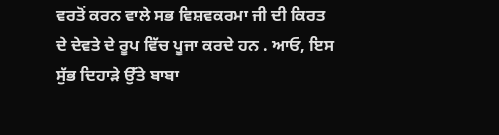ਵਰਤੋਂ ਕਰਨ ਵਾਲੇ ਸਭ ਵਿਸ਼ਵਕਰਮਾ ਜੀ ਦੀ ਕਿਰਤ ਦੇ ਦੇਵਤੇ ਦੇ ਰੂਪ ਵਿੱਚ ਪੂਜਾ ਕਰਦੇ ਹਨ . ਆਓ, ਇਸ ਸੁੱਭ ਦਿਹਾੜੇ ਉੱਤੇ ਬਾਬਾ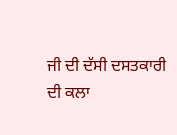ਜੀ ਦੀ ਦੱਸੀ ਦਸਤਕਾਰੀ ਦੀ ਕਲਾ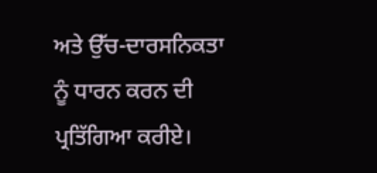ਅਤੇ ਉੱਚ-ਦਾਰਸਨਿਕਤਾ ਨੂੰ ਧਾਰਨ ਕਰਨ ਦੀ ਪ੍ਰਤਿੱਗਿਆ ਕਰੀਏ।